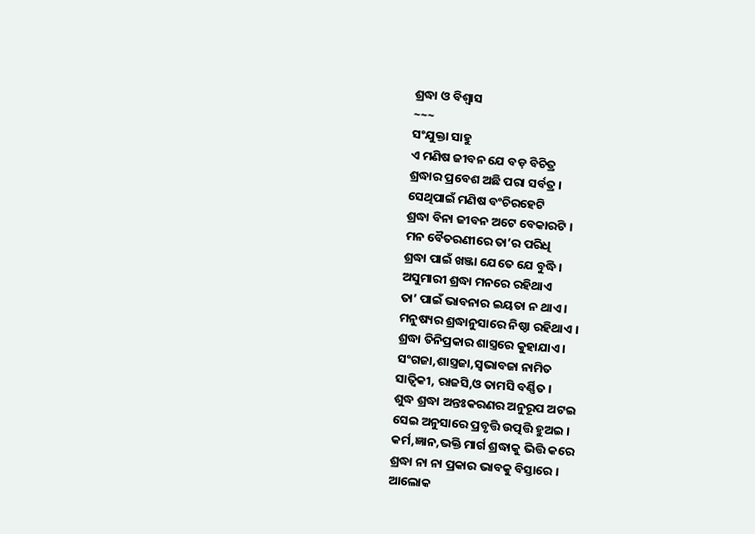ଶ୍ରଦ୍ଧା ଓ ବିଶ୍ୱାସ
~~~
ସଂଯୁକ୍ତା ସାହୁ
ଏ ମଣିଷ ଜୀବନ ଯେ ବଡ଼ ବିଚିତ୍ର
ଶ୍ରଦ୍ଧାର ପ୍ରବେଶ ଅଛି ପରା ସର୍ବତ୍ର ।
ସେଥିପାଇଁ ମଣିଷ ବଂଚିରହେଟି
ଶ୍ରଦ୍ଧା ବିନା ଜୀବନ ଅଟେ ବେକାରଟି ।
ମନ ବୈତରଣୀରେ ତା’ର ପରିଧି
ଶ୍ରଦ୍ଧା ପାଇଁ ଖଞ୍ଜା ଯେତେ ଯେ ବୁଦ୍ଧି ।
ଅସୁମାରୀ ଶ୍ରଦ୍ଧା ମନରେ ରହିଥାଏ
ତା’ ପାଇଁ ଭାବନାର ଇୟତା ନ ଥାଏ ।
ମନୁଷ୍ୟର ଶ୍ରଦ୍ଧାନୁସାରେ ନିଷ୍ଠା ରହିଥାଏ ।
ଶ୍ରଦ୍ଧା ତିନିପ୍ରକାର ଶାସ୍ତ୍ରରେ କୁହାଯାଏ ।
ସଂଗଜା,ଶାସ୍ତ୍ରଜା,ସ୍ୱଭାବଜା ନାମିତ
ସାତ୍ଵିକୀ, ରାଜସି,ଓ ତାମସି ବର୍ଣ୍ଣିତ ।
ଶୁଦ୍ଧ ଶ୍ରଦ୍ଧା ଅନ୍ତଃକରଣର ଅନୁରୂପ ଅଟଇ
ସେଇ ଅନୁସାରେ ପ୍ରବୃତ୍ତି ଉତ୍ପତ୍ତି ହୁଅଇ ।
କର୍ମ,ଜ୍ଞାନ,ଭକ୍ତି ମାର୍ଗ ଶ୍ରଦ୍ଧାକୁ ଭିତ୍ତି କରେ
ଶ୍ରଦ୍ଧା ନା ନା ପ୍ରକାର ଭାବକୁ ବିସ୍ତାରେ ।
ଆଲୋକ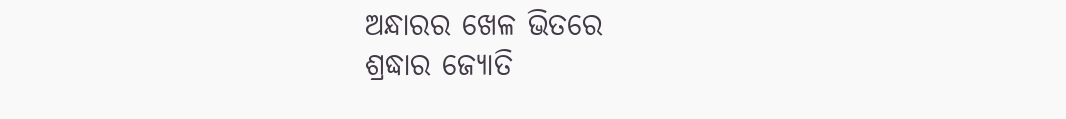ଅନ୍ଧାରର ଖେଳ ଭିତରେ
ଶ୍ରଦ୍ଧାର ଜ୍ୟୋତି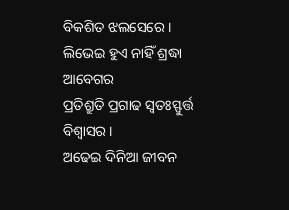ବିକଶିତ ଝଲସେରେ ।
ଲିଭେଇ ହୁଏ ନାହିଁ ଶ୍ରଦ୍ଧା ଆବେଗର
ପ୍ରତିଶ୍ରୁତି ପ୍ରଗାଢ ସ୍ୱତଃସ୍ଫୁର୍ତ୍ତ ବିଶ୍ୱାସର ।
ଅଢେଇ ଦିନିଆ ଜୀବନ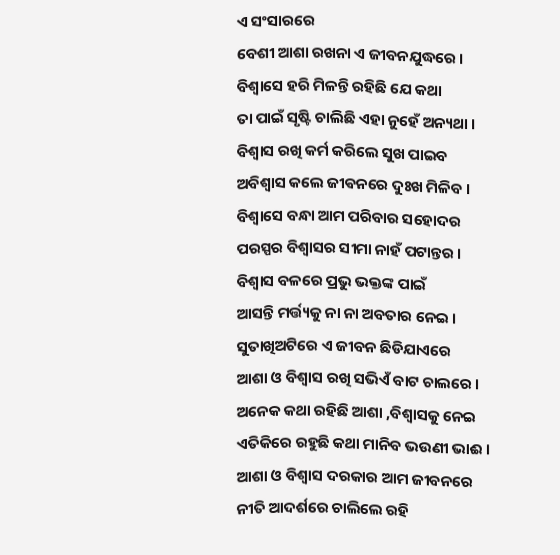ଏ ସଂସାରରେ
ବେଶୀ ଆଶା ରଖନା ଏ ଜୀବନଯୁଦ୍ଧରେ ।
ବିଶ୍ୱାସେ ହରି ମିଳନ୍ତି ରହିଛି ଯେ କଥା
ତା ପାଇଁ ସୃଷ୍ଟି ଚାଲିଛି ଏହା ନୁହେଁ ଅନ୍ୟଥା ।
ବିଶ୍ୱାସ ରଖି କର୍ମ କରିଲେ ସୁଖ ପାଇବ
ଅବିଶ୍ୱାସ କଲେ ଜୀଵନରେ ଦୁଃଖ ମିଳିବ ।
ବିଶ୍ୱାସେ ବନ୍ଧା ଆମ ପରିବାର ସହୋଦର
ପରସ୍ପର ବିଶ୍ୱାସର ସୀମା ନାହଁ ପଟାନ୍ତର ।
ବିଶ୍ୱାସ ବଳରେ ପ୍ରଭୁ ଭକ୍ତଙ୍କ ପାଇଁ
ଆସନ୍ତି ମର୍ତ୍ତ୍ୟକୁ ନା ନା ଅବତାର ନେଇ ।
ସୁତାଖିଅଟିରେ ଏ ଜୀବନ ଛିଡିଯାଏରେ
ଆଶା ଓ ବିଶ୍ୱାସ ରଖି ସଭିଏଁ ବାଟ ଚାଲରେ ।
ଅନେକ କଥା ରହିଛି ଆଶା ,ବିଶ୍ୱାସକୁ ନେଇ
ଏତିକିରେ ରହୁଛି କଥା ମାନିବ ଭଉଣୀ ଭାଈ ।
ଆଶା ଓ ବିଶ୍ୱାସ ଦରକାର ଆମ ଜୀବନରେ
ନୀତି ଆଦର୍ଶରେ ଚାଲିଲେ ରହି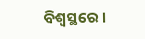ବିଶ୍ୱସ୍ଥରେ ।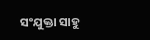ସଂଯୁକ୍ତା ସାହୁ